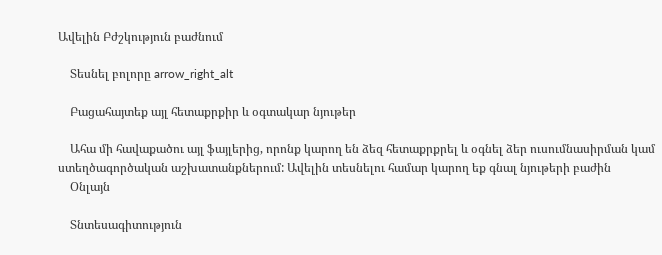Ավելին Բժշկություն բաժնում

    Տեսնել բոլորը arrow_right_alt

    Բացահայտեք այլ հետաքրքիր և օգտակար նյութեր

    Ահա մի հավաքածու այլ ֆայլերից, որոնք կարող են ձեզ հետաքրքրել և օգնել ձեր ուսումնասիրման կամ ստեղծագործական աշխատանքներում: Ավելին տեսնելու համար կարող եք գնալ նյութերի բաժին
    Օնլայն

    Տնտեսագիտություն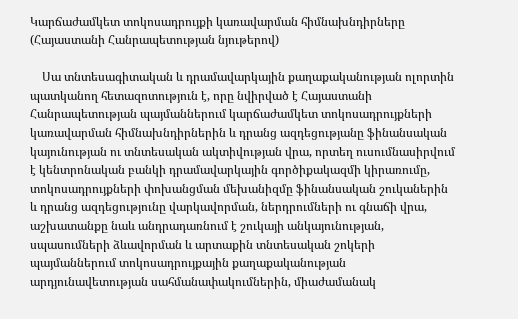Կարճաժամկետ տոկոսադրույքի կառավարման հիմնախնդիրները (Հայաստանի Հանրապետության նյութերով)

    Սա տնտեսագիտական և դրամավարկային քաղաքականության ոլորտին պատկանող հետազոտություն է, որը նվիրված է Հայաստանի Հանրապետության պայմաններում կարճաժամկետ տոկոսադրույքների կառավարման հիմնախնդիրներին և դրանց ազդեցությանը ֆինանսական կայունության ու տնտեսական ակտիվության վրա, որտեղ ուսումնասիրվում է կենտրոնական բանկի դրամավարկային գործիքակազմի կիրառումը, տոկոսադրույքների փոխանցման մեխանիզմը ֆինանսական շուկաներին և դրանց ազդեցությունը վարկավորման, ներդրումների ու գնաճի վրա, աշխատանքը նաև անդրադառնում է շուկայի անկայունության, սպասումների ձևավորման և արտաքին տնտեսական շոկերի պայմաններում տոկոսադրույքային քաղաքականության արդյունավետության սահմանափակումներին, միաժամանակ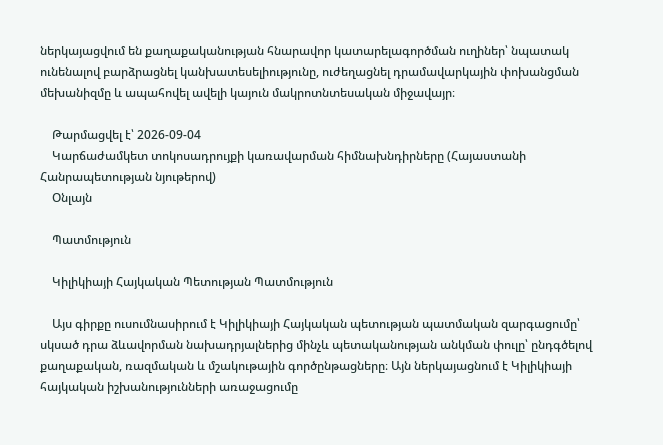ներկայացվում են քաղաքականության հնարավոր կատարելագործման ուղիներ՝ նպատակ ունենալով բարձրացնել կանխատեսելիությունը, ուժեղացնել դրամավարկային փոխանցման մեխանիզմը և ապահովել ավելի կայուն մակրոտնտեսական միջավայր։

    Թարմացվել է՝ 2026-09-04
    Կարճաժամկետ տոկոսադրույքի կառավարման հիմնախնդիրները (Հայաստանի Հանրապետության նյութերով)
    Օնլայն

    Պատմություն

    Կիլիկիայի Հայկական Պետության Պատմություն

    Այս գիրքը ուսումնասիրում է Կիլիկիայի Հայկական պետության պատմական զարգացումը՝ սկսած դրա ձևավորման նախադրյալներից մինչև պետականության անկման փուլը՝ ընդգծելով քաղաքական, ռազմական և մշակութային գործընթացները։ Այն ներկայացնում է Կիլիկիայի հայկական իշխանությունների առաջացումը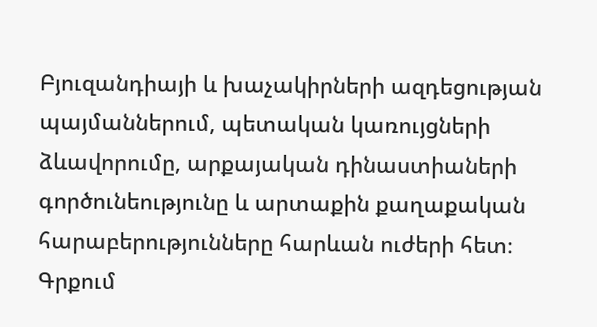Բյուզանդիայի և խաչակիրների ազդեցության պայմաններում, պետական կառույցների ձևավորումը, արքայական դինաստիաների գործունեությունը և արտաքին քաղաքական հարաբերությունները հարևան ուժերի հետ։ Գրքում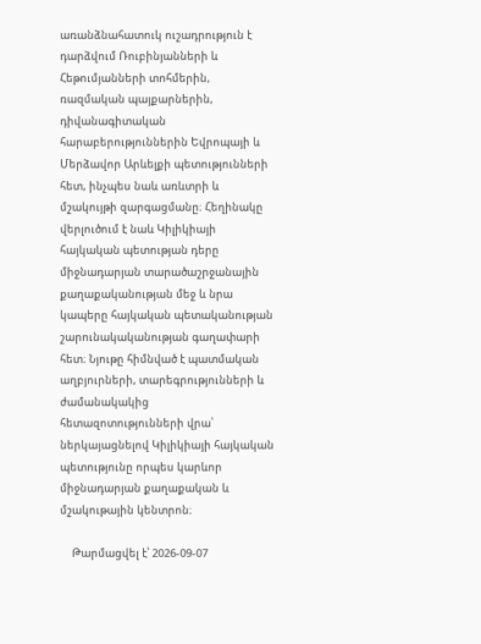առանձնահատուկ ուշադրություն է դարձվում Ռուբինյանների և Հեթումյանների տոհմերին, ռազմական պայքարներին, դիվանագիտական հարաբերություններին Եվրոպայի և Մերձավոր Արևելքի պետությունների հետ, ինչպես նաև առևտրի և մշակույթի զարգացմանը։ Հեղինակը վերլուծում է նաև Կիլիկիայի հայկական պետության դերը միջնադարյան տարածաշրջանային քաղաքականության մեջ և նրա կապերը հայկական պետականության շարունակականության գաղափարի հետ։ Նյութը հիմնված է պատմական աղբյուրների, տարեգրությունների և ժամանակակից հետազոտությունների վրա՝ ներկայացնելով Կիլիկիայի հայկական պետությունը որպես կարևոր միջնադարյան քաղաքական և մշակութային կենտրոն։

    Թարմացվել է՝ 2026-09-07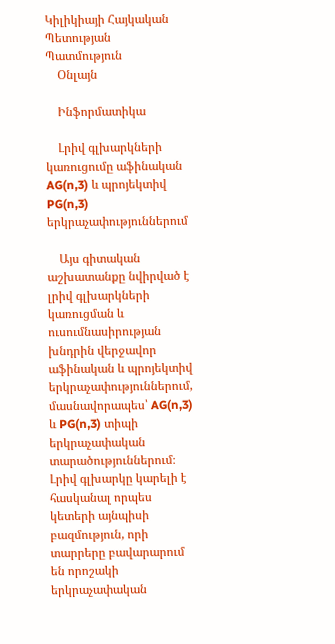Կիլիկիայի Հայկական Պետության Պատմություն
    Օնլայն

    Ինֆորմատիկա

    Լրիվ գլխարկների կառուցումը աֆինական AG(n,3) և պրոյեկտիվ PG(n,3) երկրաչափություններում

    Այս գիտական աշխատանքը նվիրված է լրիվ գլխարկների կառուցման և ուսումնասիրության խնդրին վերջավոր աֆինական և պրոյեկտիվ երկրաչափություններում, մասնավորապես՝ AG(n,3) և PG(n,3) տիպի երկրաչափական տարածություններում։ Լրիվ գլխարկը կարելի է հասկանալ որպես կետերի այնպիսի բազմություն, որի տարրերը բավարարում են որոշակի երկրաչափական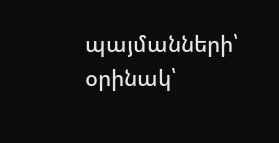պայմանների՝ օրինակ՝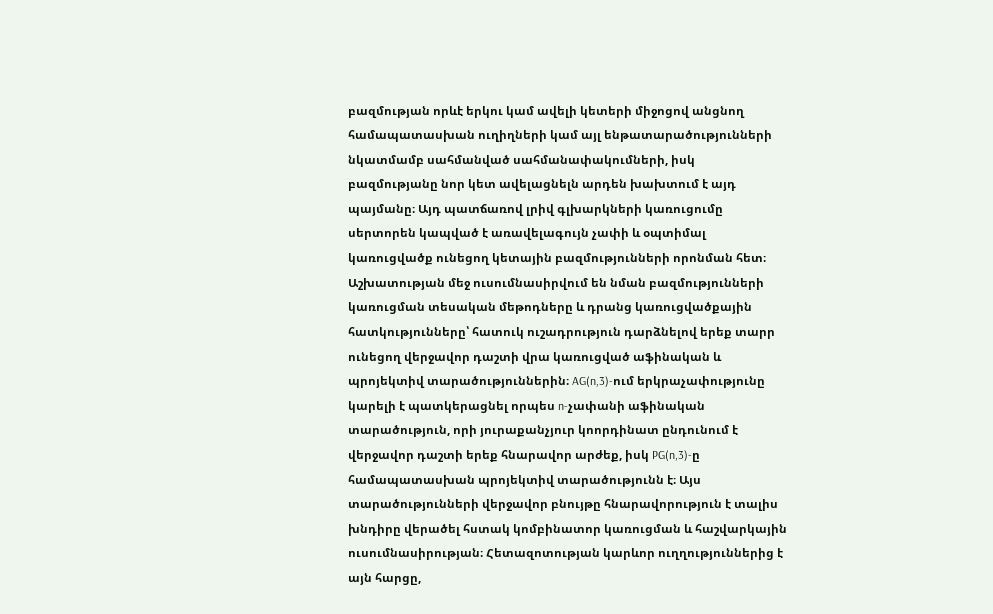բազմության որևէ երկու կամ ավելի կետերի միջոցով անցնող համապատասխան ուղիղների կամ այլ ենթատարածությունների նկատմամբ սահմանված սահմանափակումների, իսկ բազմությանը նոր կետ ավելացնելն արդեն խախտում է այդ պայմանը։ Այդ պատճառով լրիվ գլխարկների կառուցումը սերտորեն կապված է առավելագույն չափի և օպտիմալ կառուցվածք ունեցող կետային բազմությունների որոնման հետ։ Աշխատության մեջ ուսումնասիրվում են նման բազմությունների կառուցման տեսական մեթոդները և դրանց կառուցվածքային հատկությունները՝ հատուկ ուշադրություն դարձնելով երեք տարր ունեցող վերջավոր դաշտի վրա կառուցված աֆինական և պրոյեկտիվ տարածություններին։ AG(n,3)-ում երկրաչափությունը կարելի է պատկերացնել որպես n-չափանի աֆինական տարածություն, որի յուրաքանչյուր կոորդինատ ընդունում է վերջավոր դաշտի երեք հնարավոր արժեք, իսկ PG(n,3)-ը համապատասխան պրոյեկտիվ տարածությունն է։ Այս տարածությունների վերջավոր բնույթը հնարավորություն է տալիս խնդիրը վերածել հստակ կոմբինատոր կառուցման և հաշվարկային ուսումնասիրության։ Հետազոտության կարևոր ուղղություններից է այն հարցը,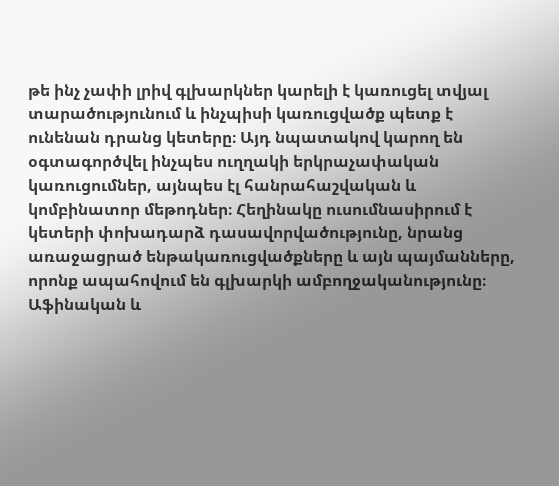թե ինչ չափի լրիվ գլխարկներ կարելի է կառուցել տվյալ տարածությունում և ինչպիսի կառուցվածք պետք է ունենան դրանց կետերը։ Այդ նպատակով կարող են օգտագործվել ինչպես ուղղակի երկրաչափական կառուցումներ, այնպես էլ հանրահաշվական և կոմբինատոր մեթոդներ։ Հեղինակը ուսումնասիրում է կետերի փոխադարձ դասավորվածությունը, նրանց առաջացրած ենթակառուցվածքները և այն պայմանները, որոնք ապահովում են գլխարկի ամբողջականությունը։ Աֆինական և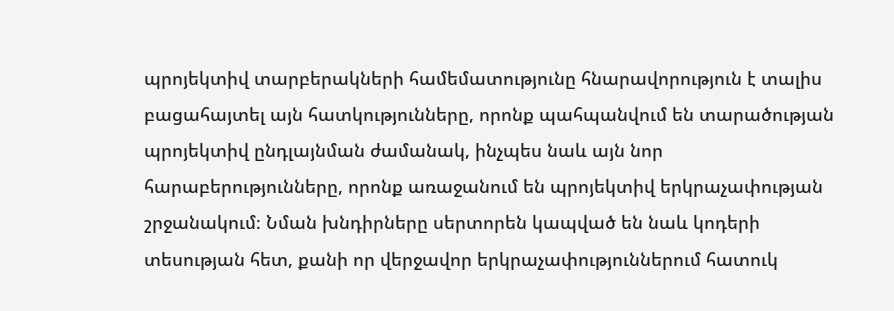պրոյեկտիվ տարբերակների համեմատությունը հնարավորություն է տալիս բացահայտել այն հատկությունները, որոնք պահպանվում են տարածության պրոյեկտիվ ընդլայնման ժամանակ, ինչպես նաև այն նոր հարաբերությունները, որոնք առաջանում են պրոյեկտիվ երկրաչափության շրջանակում։ Նման խնդիրները սերտորեն կապված են նաև կոդերի տեսության հետ, քանի որ վերջավոր երկրաչափություններում հատուկ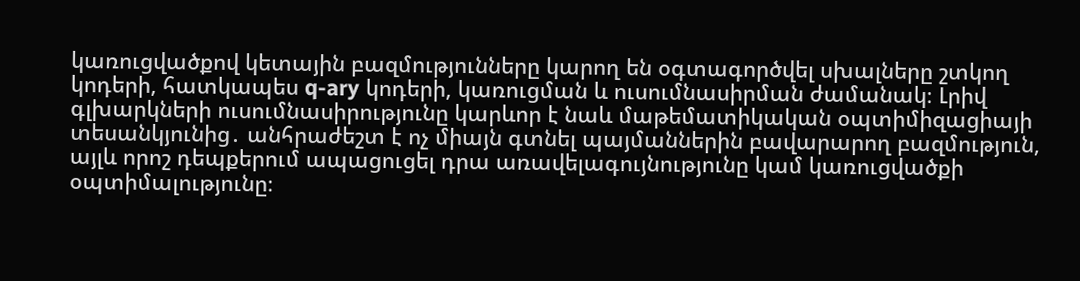կառուցվածքով կետային բազմությունները կարող են օգտագործվել սխալները շտկող կոդերի, հատկապես q-ary կոդերի, կառուցման և ուսումնասիրման ժամանակ։ Լրիվ գլխարկների ուսումնասիրությունը կարևոր է նաև մաթեմատիկական օպտիմիզացիայի տեսանկյունից․ անհրաժեշտ է ոչ միայն գտնել պայմաններին բավարարող բազմություն, այլև որոշ դեպքերում ապացուցել դրա առավելագույնությունը կամ կառուցվածքի օպտիմալությունը։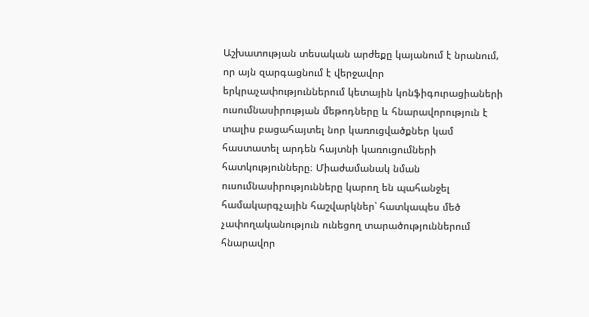Աշխատության տեսական արժեքը կայանում է նրանում, որ այն զարգացնում է վերջավոր երկրաչափություններում կետային կոնֆիգուրացիաների ուսումնասիրության մեթոդները և հնարավորություն է տալիս բացահայտել նոր կառուցվածքներ կամ հաստատել արդեն հայտնի կառուցումների հատկությունները։ Միաժամանակ նման ուսումնասիրությունները կարող են պահանջել համակարգչային հաշվարկներ՝ հատկապես մեծ չափողականություն ունեցող տարածություններում հնարավոր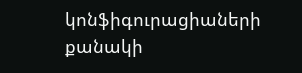կոնֆիգուրացիաների քանակի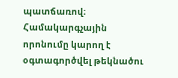պատճառով։ Համակարգչային որոնումը կարող է օգտագործվել թեկնածու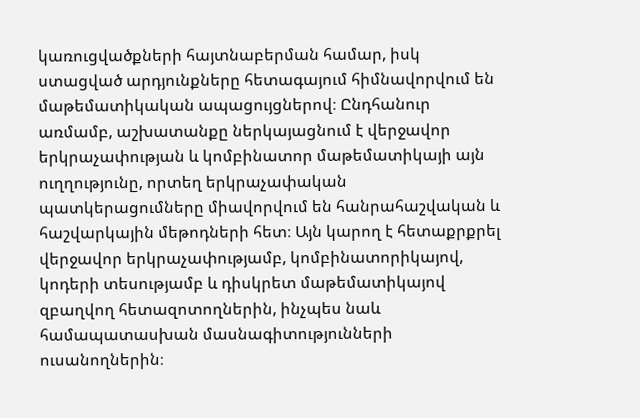կառուցվածքների հայտնաբերման համար, իսկ ստացված արդյունքները հետագայում հիմնավորվում են մաթեմատիկական ապացույցներով։ Ընդհանուր առմամբ, աշխատանքը ներկայացնում է վերջավոր երկրաչափության և կոմբինատոր մաթեմատիկայի այն ուղղությունը, որտեղ երկրաչափական պատկերացումները միավորվում են հանրահաշվական և հաշվարկային մեթոդների հետ։ Այն կարող է հետաքրքրել վերջավոր երկրաչափությամբ, կոմբինատորիկայով, կոդերի տեսությամբ և դիսկրետ մաթեմատիկայով զբաղվող հետազոտողներին, ինչպես նաև համապատասխան մասնագիտությունների ուսանողներին։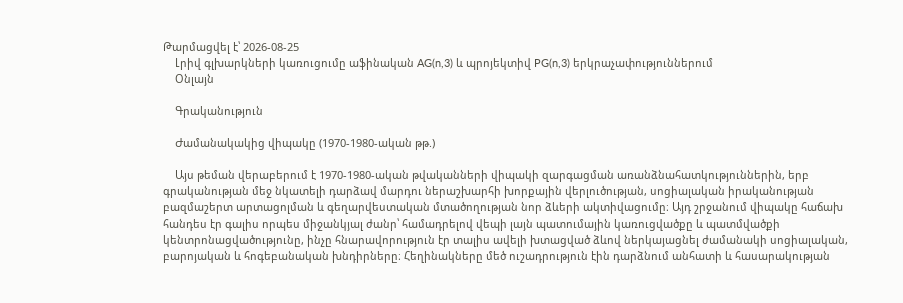Թարմացվել է՝ 2026-08-25
    Լրիվ գլխարկների կառուցումը աֆինական AG(n,3) և պրոյեկտիվ PG(n,3) երկրաչափություններում
    Օնլայն

    Գրականություն

    Ժամանակակից վիպակը (1970-1980-ական թթ.)

    Այս թեման վերաբերում է 1970-1980-ական թվականների վիպակի զարգացման առանձնահատկություններին, երբ գրականության մեջ նկատելի դարձավ մարդու ներաշխարհի խորքային վերլուծության, սոցիալական իրականության բազմաշերտ արտացոլման և գեղարվեստական մտածողության նոր ձևերի ակտիվացումը։ Այդ շրջանում վիպակը հաճախ հանդես էր գալիս որպես միջանկյալ ժանր՝ համադրելով վեպի լայն պատումային կառուցվածքը և պատմվածքի կենտրոնացվածությունը, ինչը հնարավորություն էր տալիս ավելի խտացված ձևով ներկայացնել ժամանակի սոցիալական, բարոյական և հոգեբանական խնդիրները։ Հեղինակները մեծ ուշադրություն էին դարձնում անհատի և հասարակության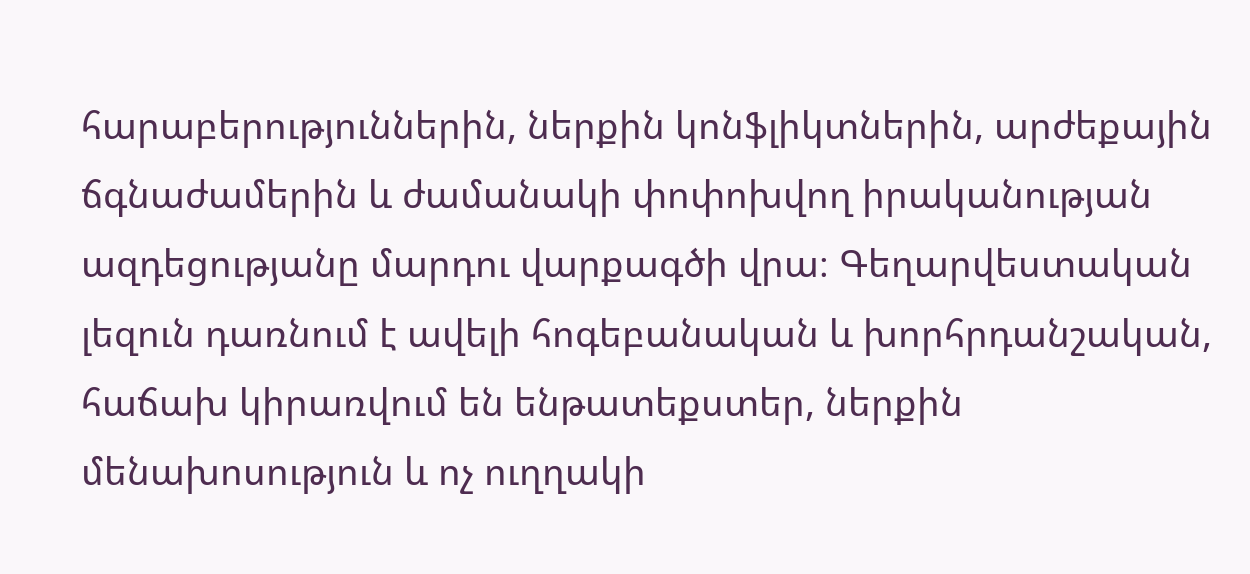հարաբերություններին, ներքին կոնֆլիկտներին, արժեքային ճգնաժամերին և ժամանակի փոփոխվող իրականության ազդեցությանը մարդու վարքագծի վրա։ Գեղարվեստական լեզուն դառնում է ավելի հոգեբանական և խորհրդանշական, հաճախ կիրառվում են ենթատեքստեր, ներքին մենախոսություն և ոչ ուղղակի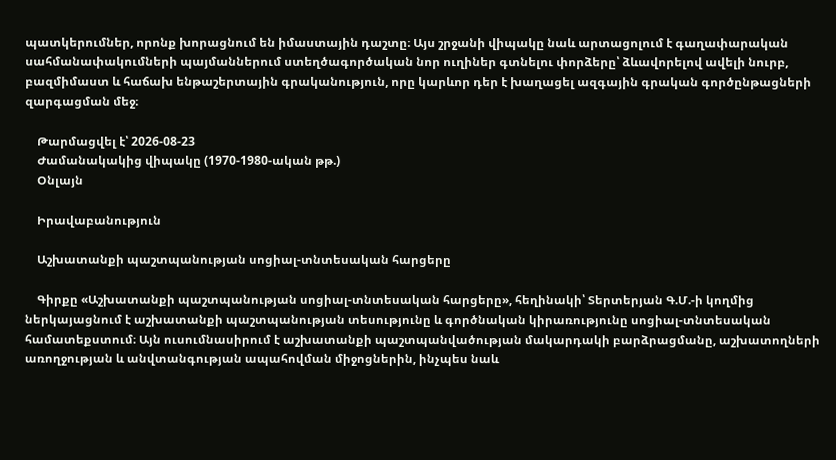պատկերումներ, որոնք խորացնում են իմաստային դաշտը։ Այս շրջանի վիպակը նաև արտացոլում է գաղափարական սահմանափակումների պայմաններում ստեղծագործական նոր ուղիներ գտնելու փորձերը՝ ձևավորելով ավելի նուրբ, բազմիմաստ և հաճախ ենթաշերտային գրականություն, որը կարևոր դեր է խաղացել ազգային գրական գործընթացների զարգացման մեջ։

    Թարմացվել է՝ 2026-08-23
    Ժամանակակից վիպակը (1970-1980-ական թթ.)
    Օնլայն

    Իրավաբանություն

    Աշխատանքի պաշտպանության սոցիալ-տնտեսական հարցերը

    Գիրքը «Աշխատանքի պաշտպանության սոցիալ-տնտեսական հարցերը», հեղինակի՝ Տերտերյան Գ.Մ.-ի կողմից ներկայացնում է աշխատանքի պաշտպանության տեսությունը և գործնական կիրառությունը սոցիալ-տնտեսական համատեքստում։ Այն ուսումնասիրում է աշխատանքի պաշտպանվածության մակարդակի բարձրացմանը, աշխատողների առողջության և անվտանգության ապահովման միջոցներին, ինչպես նաև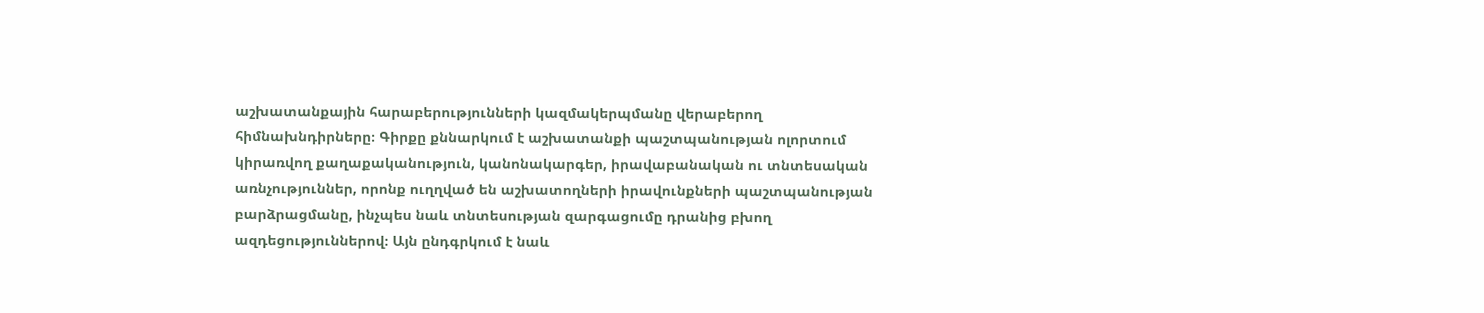աշխատանքային հարաբերությունների կազմակերպմանը վերաբերող հիմնախնդիրները։ Գիրքը քննարկում է աշխատանքի պաշտպանության ոլորտում կիրառվող քաղաքականություն, կանոնակարգեր, իրավաբանական ու տնտեսական առնչություններ, որոնք ուղղված են աշխատողների իրավունքների պաշտպանության բարձրացմանը, ինչպես նաև տնտեսության զարգացումը դրանից բխող ազդեցություններով։ Այն ընդգրկում է նաև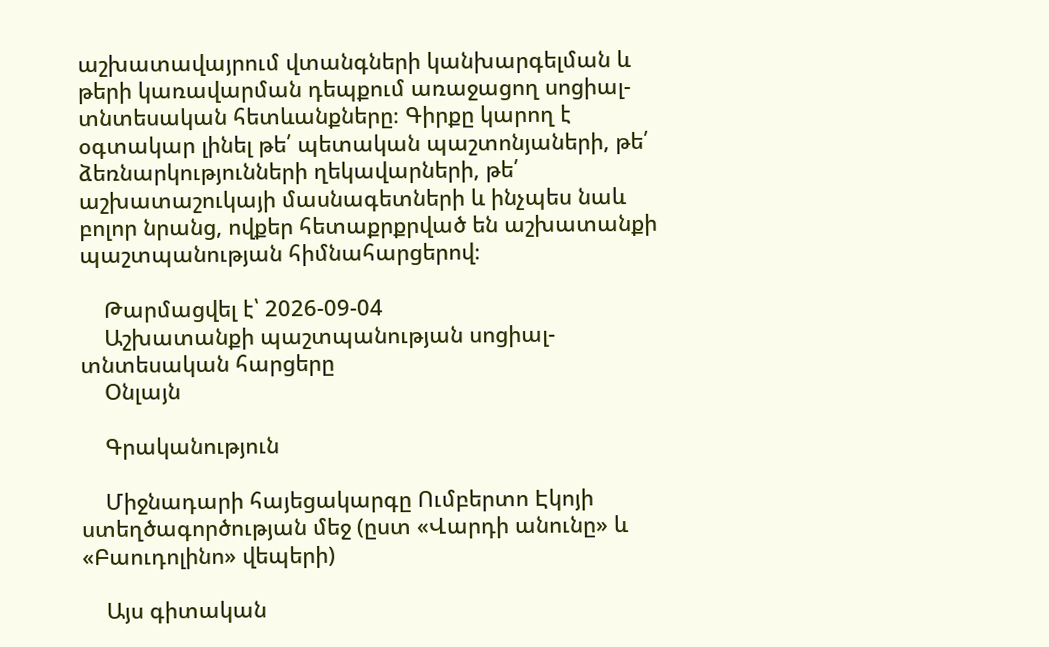աշխատավայրում վտանգների կանխարգելման և թերի կառավարման դեպքում առաջացող սոցիալ-տնտեսական հետևանքները։ Գիրքը կարող է օգտակար լինել թե՛ պետական պաշտոնյաների, թե՛ ձեռնարկությունների ղեկավարների, թե՛ աշխատաշուկայի մասնագետների և ինչպես նաև բոլոր նրանց, ովքեր հետաքրքրված են աշխատանքի պաշտպանության հիմնահարցերով։

    Թարմացվել է՝ 2026-09-04
    Աշխատանքի պաշտպանության սոցիալ-տնտեսական հարցերը
    Օնլայն

    Գրականություն

    Միջնադարի հայեցակարգը Ումբերտո Էկոյի ստեղծագործության մեջ (ըստ «Վարդի անունը» և «Բաուդոլինո» վեպերի)

    Այս գիտական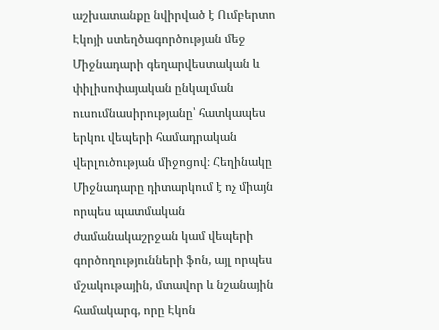աշխատանքը նվիրված է Ումբերտո Էկոյի ստեղծագործության մեջ Միջնադարի գեղարվեստական և փիլիսոփայական ընկալման ուսումնասիրությանը՝ հատկապես երկու վեպերի համադրական վերլուծության միջոցով։ Հեղինակը Միջնադարը դիտարկում է ոչ միայն որպես պատմական ժամանակաշրջան կամ վեպերի գործողությունների ֆոն, այլ որպես մշակութային, մտավոր և նշանային համակարգ, որը Էկոն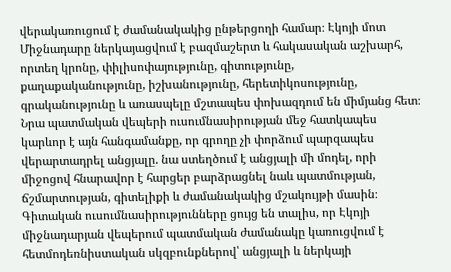վերակառուցում է ժամանակակից ընթերցողի համար։ Էկոյի մոտ Միջնադարը ներկայացվում է բազմաշերտ և հակասական աշխարհ, որտեղ կրոնը, փիլիսոփայությունը, գիտությունը, քաղաքականությունը, իշխանությունը, հերետիկոսությունը, գրականությունը և առասպելը մշտապես փոխազդում են միմյանց հետ։ Նրա պատմական վեպերի ուսումնասիրության մեջ հատկապես կարևոր է այն հանգամանքը, որ գրողը չի փորձում պարզապես վերարտադրել անցյալը. նա ստեղծում է անցյալի մի մոդել, որի միջոցով հնարավոր է հարցեր բարձրացնել նաև պատմության, ճշմարտության, գիտելիքի և ժամանակակից մշակույթի մասին։ Գիտական ուսումնասիրությունները ցույց են տալիս, որ Էկոյի միջնադարյան վեպերում պատմական ժամանակը կառուցվում է հետմոդեռնիստական սկզբունքներով՝ անցյալի և ներկայի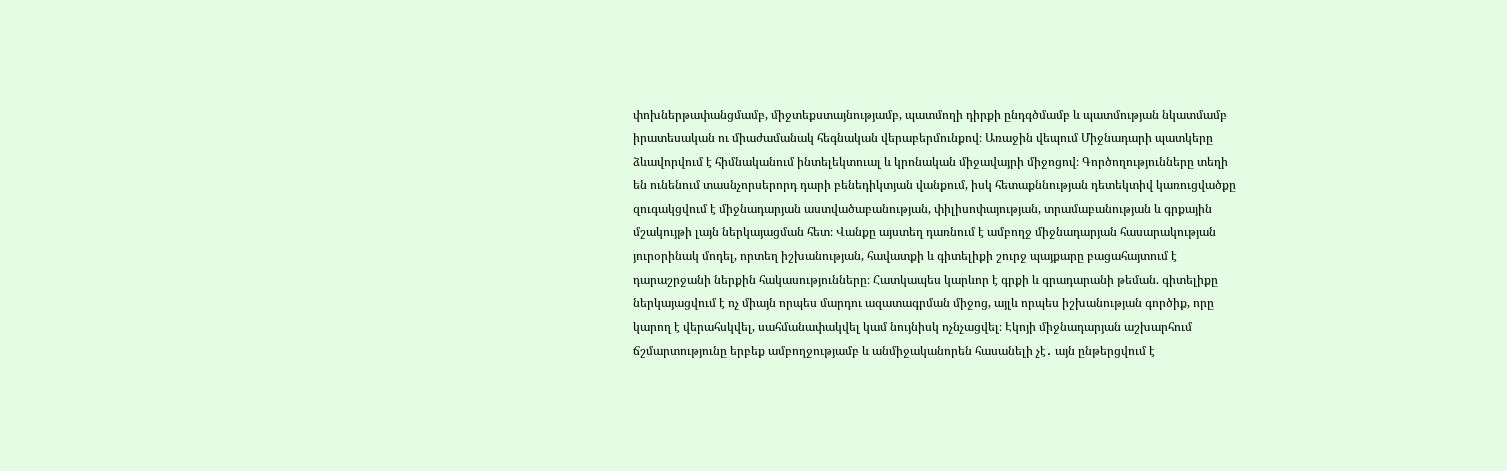փոխներթափանցմամբ, միջտեքստայնությամբ, պատմողի դիրքի ընդգծմամբ և պատմության նկատմամբ իրատեսական ու միաժամանակ հեգնական վերաբերմունքով։ Առաջին վեպում Միջնադարի պատկերը ձևավորվում է հիմնականում ինտելեկտուալ և կրոնական միջավայրի միջոցով։ Գործողությունները տեղի են ունենում տասնչորսերորդ դարի բենեդիկտյան վանքում, իսկ հետաքննության դետեկտիվ կառուցվածքը զուգակցվում է միջնադարյան աստվածաբանության, փիլիսոփայության, տրամաբանության և գրքային մշակույթի լայն ներկայացման հետ։ Վանքը այստեղ դառնում է ամբողջ միջնադարյան հասարակության յուրօրինակ մոդել, որտեղ իշխանության, հավատքի և գիտելիքի շուրջ պայքարը բացահայտում է դարաշրջանի ներքին հակասությունները։ Հատկապես կարևոր է գրքի և գրադարանի թեման. գիտելիքը ներկայացվում է ոչ միայն որպես մարդու ազատագրման միջոց, այլև որպես իշխանության գործիք, որը կարող է վերահսկվել, սահմանափակվել կամ նույնիսկ ոչնչացվել։ Էկոյի միջնադարյան աշխարհում ճշմարտությունը երբեք ամբողջությամբ և անմիջականորեն հասանելի չէ․ այն ընթերցվում է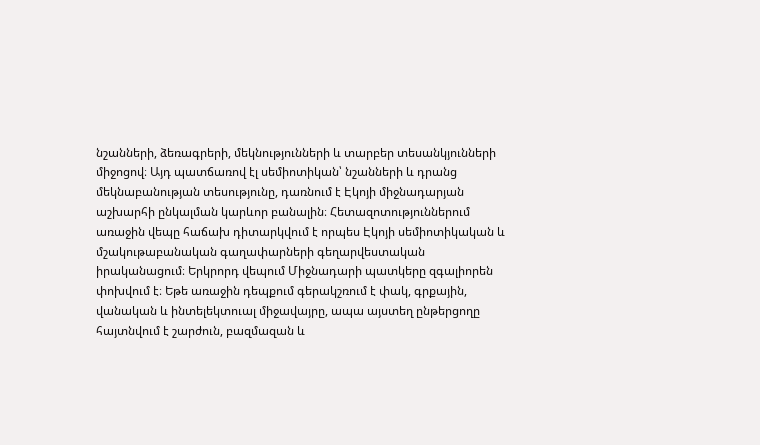նշանների, ձեռագրերի, մեկնությունների և տարբեր տեսանկյունների միջոցով։ Այդ պատճառով էլ սեմիոտիկան՝ նշանների և դրանց մեկնաբանության տեսությունը, դառնում է Էկոյի միջնադարյան աշխարհի ընկալման կարևոր բանալին։ Հետազոտություններում առաջին վեպը հաճախ դիտարկվում է որպես Էկոյի սեմիոտիկական և մշակութաբանական գաղափարների գեղարվեստական իրականացում։ Երկրորդ վեպում Միջնադարի պատկերը զգալիորեն փոխվում է։ Եթե առաջին դեպքում գերակշռում է փակ, գրքային, վանական և ինտելեկտուալ միջավայրը, ապա այստեղ ընթերցողը հայտնվում է շարժուն, բազմազան և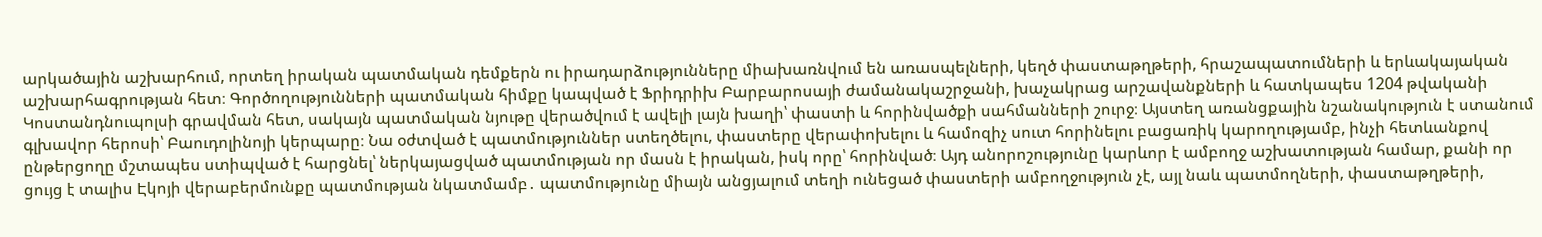արկածային աշխարհում, որտեղ իրական պատմական դեմքերն ու իրադարձությունները միախառնվում են առասպելների, կեղծ փաստաթղթերի, հրաշապատումների և երևակայական աշխարհագրության հետ։ Գործողությունների պատմական հիմքը կապված է Ֆրիդրիխ Բարբարոսայի ժամանակաշրջանի, խաչակրաց արշավանքների և հատկապես 1204 թվականի Կոստանդնուպոլսի գրավման հետ, սակայն պատմական նյութը վերածվում է ավելի լայն խաղի՝ փաստի և հորինվածքի սահմանների շուրջ։ Այստեղ առանցքային նշանակություն է ստանում գլխավոր հերոսի՝ Բաուդոլինոյի կերպարը։ Նա օժտված է պատմություններ ստեղծելու, փաստերը վերափոխելու և համոզիչ սուտ հորինելու բացառիկ կարողությամբ, ինչի հետևանքով ընթերցողը մշտապես ստիպված է հարցնել՝ ներկայացված պատմության որ մասն է իրական, իսկ որը՝ հորինված։ Այդ անորոշությունը կարևոր է ամբողջ աշխատության համար, քանի որ ցույց է տալիս Էկոյի վերաբերմունքը պատմության նկատմամբ․ պատմությունը միայն անցյալում տեղի ունեցած փաստերի ամբողջություն չէ, այլ նաև պատմողների, փաստաթղթերի,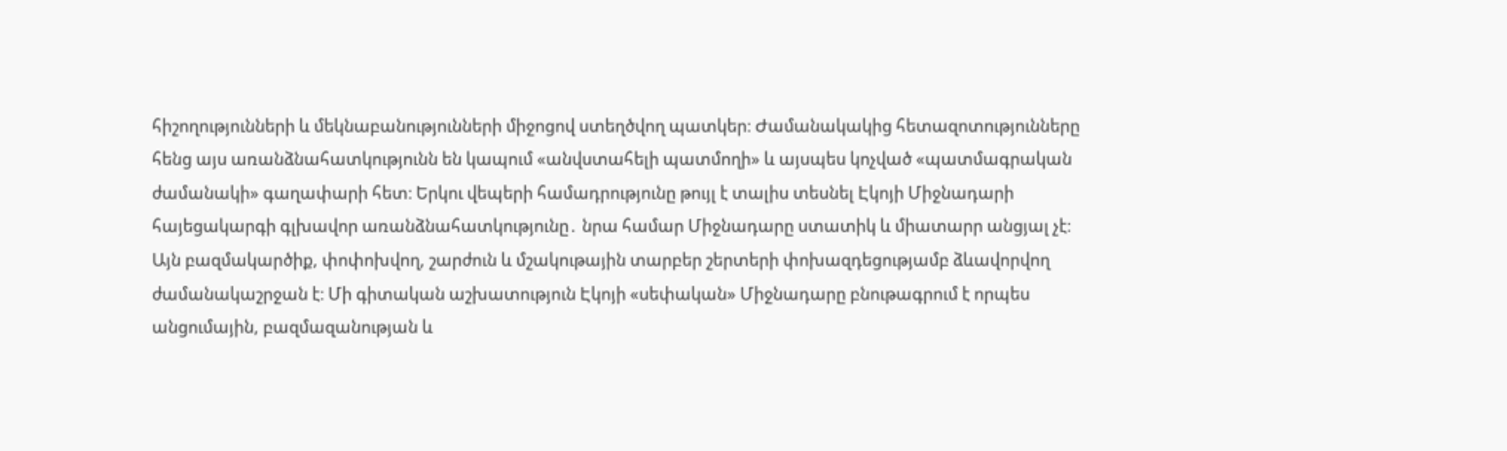հիշողությունների և մեկնաբանությունների միջոցով ստեղծվող պատկեր։ Ժամանակակից հետազոտությունները հենց այս առանձնահատկությունն են կապում «անվստահելի պատմողի» և այսպես կոչված «պատմագրական ժամանակի» գաղափարի հետ։ Երկու վեպերի համադրությունը թույլ է տալիս տեսնել Էկոյի Միջնադարի հայեցակարգի գլխավոր առանձնահատկությունը․ նրա համար Միջնադարը ստատիկ և միատարր անցյալ չէ։ Այն բազմակարծիք, փոփոխվող, շարժուն և մշակութային տարբեր շերտերի փոխազդեցությամբ ձևավորվող ժամանակաշրջան է։ Մի գիտական աշխատություն Էկոյի «սեփական» Միջնադարը բնութագրում է որպես անցումային, բազմազանության և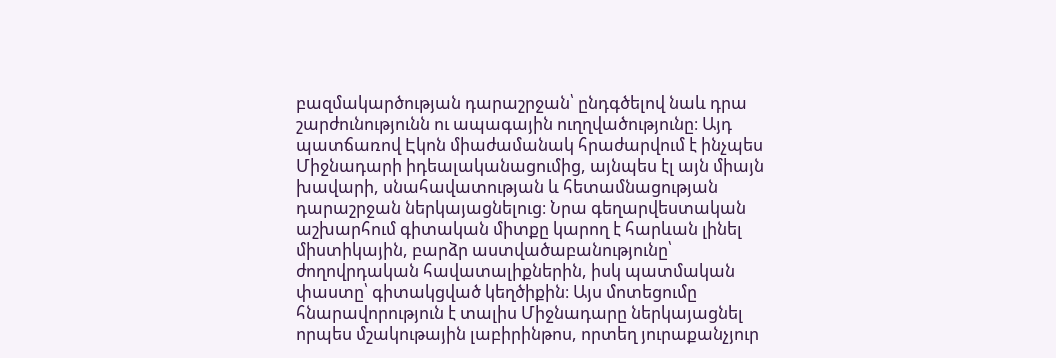բազմակարծության դարաշրջան՝ ընդգծելով նաև դրա շարժունությունն ու ապագային ուղղվածությունը։ Այդ պատճառով Էկոն միաժամանակ հրաժարվում է ինչպես Միջնադարի իդեալականացումից, այնպես էլ այն միայն խավարի, սնահավատության և հետամնացության դարաշրջան ներկայացնելուց։ Նրա գեղարվեստական աշխարհում գիտական միտքը կարող է հարևան լինել միստիկային, բարձր աստվածաբանությունը՝ ժողովրդական հավատալիքներին, իսկ պատմական փաստը՝ գիտակցված կեղծիքին։ Այս մոտեցումը հնարավորություն է տալիս Միջնադարը ներկայացնել որպես մշակութային լաբիրինթոս, որտեղ յուրաքանչյուր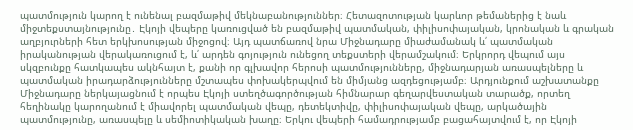պատմություն կարող է ունենալ բազմաթիվ մեկնաբանություններ։ Հետազոտության կարևոր թեմաներից է նաև միջտեքստայնությունը․ Էկոյի վեպերը կառուցված են բազմաթիվ պատմական, փիլիսոփայական, կրոնական և գրական աղբյուրների հետ երկխոսության միջոցով։ Այդ պատճառով նրա Միջնադարը միաժամանակ և՛ պատմական իրականության վերակառուցում է, և՛ արդեն գոյություն ունեցող տեքստերի վերամշակում։ Երկրորդ վեպում այս սկզբունքը հատկապես ակնհայտ է, քանի որ գլխավոր հերոսի պատմությունները, միջնադարյան առասպելները և պատմական իրադարձությունները մշտապես փոխակերպվում են միմյանց ազդեցությամբ։ Արդյունքում աշխատանքը Միջնադարը ներկայացնում է որպես Էկոյի ստեղծագործության հիմնարար գեղարվեստական տարածք, որտեղ հեղինակը կարողանում է միավորել պատմական վեպը, դետեկտիվը, փիլիսոփայական վեպը, արկածային պատմությունը, առասպելը և սեմիոտիկական խաղը։ Երկու վեպերի համադրությամբ բացահայտվում է, որ Էկոյի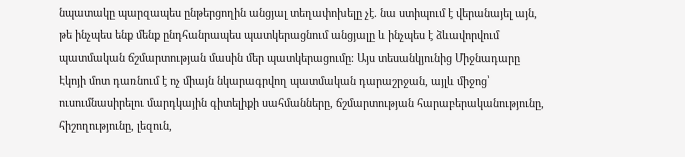նպատակը պարզապես ընթերցողին անցյալ տեղափոխելը չէ. նա ստիպում է վերանայել այն, թե ինչպես ենք մենք ընդհանրապես պատկերացնում անցյալը և ինչպես է ձևավորվում պատմական ճշմարտության մասին մեր պատկերացումը։ Այս տեսանկյունից Միջնադարը Էկոյի մոտ դառնում է ոչ միայն նկարագրվող պատմական դարաշրջան, այլև միջոց՝ ուսումնասիրելու մարդկային գիտելիքի սահմանները, ճշմարտության հարաբերականությունը, հիշողությունը, լեզուն,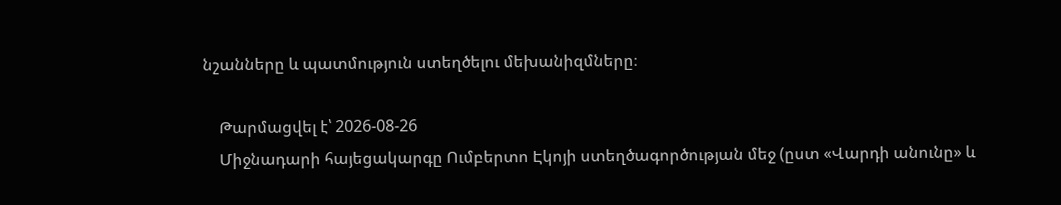նշանները և պատմություն ստեղծելու մեխանիզմները։

    Թարմացվել է՝ 2026-08-26
    Միջնադարի հայեցակարգը Ումբերտո Էկոյի ստեղծագործության մեջ (ըստ «Վարդի անունը» և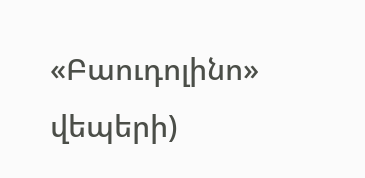«Բաուդոլինո» վեպերի)